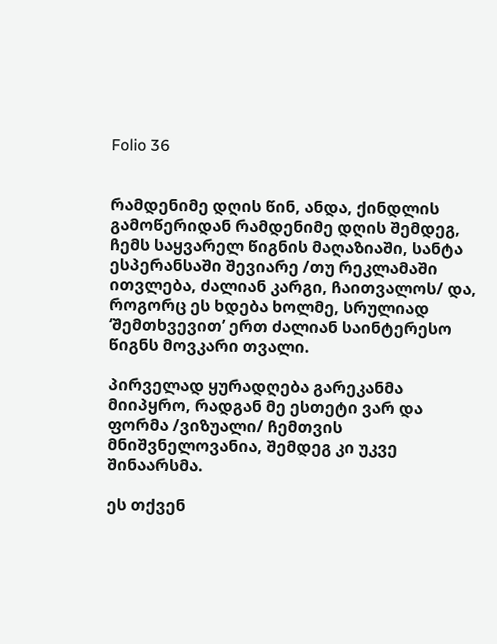Folio 36


რამდენიმე დღის წინ, ანდა, ქინდლის გამოწერიდან რამდენიმე დღის შემდეგ, ჩემს საყვარელ წიგნის მაღაზიაში, სანტა ესპერანსაში შევიარე /თუ რეკლამაში ითვლება, ძალიან კარგი, ჩაითვალოს/ და, როგორც ეს ხდება ხოლმე, სრულიად ‘შემთხვევით’ ერთ ძალიან საინტერესო წიგნს მოვკარი თვალი.

პირველად ყურადღება გარეკანმა მიიპყრო, რადგან მე ესთეტი ვარ და ფორმა /ვიზუალი/ ჩემთვის მნიშვნელოვანია, შემდეგ კი უკვე შინაარსმა.

ეს თქვენ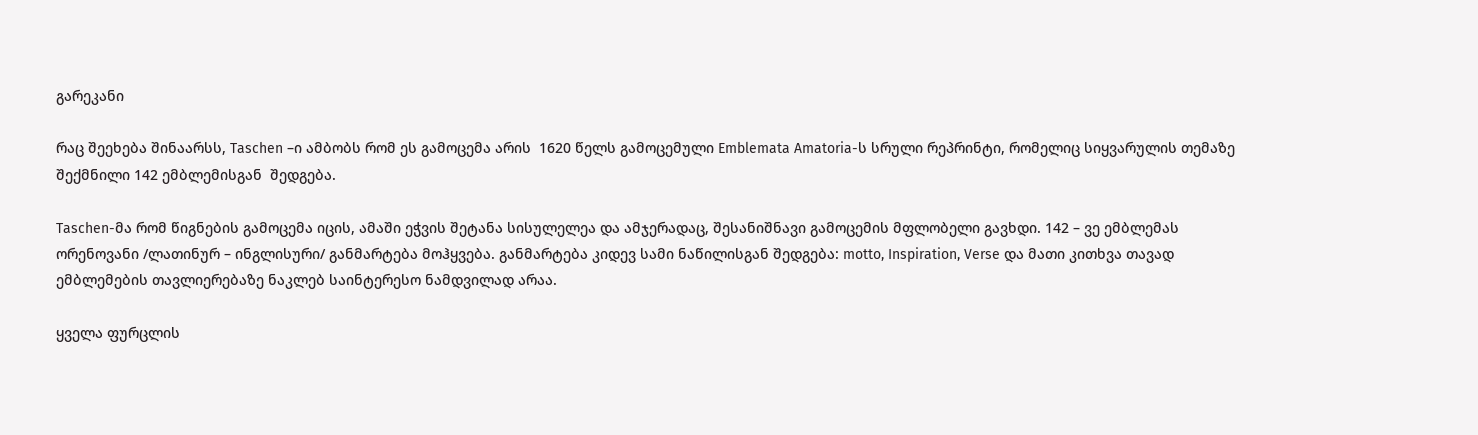გარეკანი

რაც შეეხება შინაარსს, Taschen –ი ამბობს რომ ეს გამოცემა არის  1620 წელს გამოცემული Emblemata Amatoria-ს სრული რეპრინტი, რომელიც სიყვარულის თემაზე შექმნილი 142 ემბლემისგან  შედგება.

Taschen-მა რომ წიგნების გამოცემა იცის, ამაში ეჭვის შეტანა სისულელეა და ამჯერადაც, შესანიშნავი გამოცემის მფლობელი გავხდი. 142 – ვე ემბლემას ორენოვანი /ლათინურ – ინგლისური/ განმარტება მოჰყვება. განმარტება კიდევ სამი ნაწილისგან შედგება: motto, Inspiration, Verse და მათი კითხვა თავად ემბლემების თავლიერებაზე ნაკლებ საინტერესო ნამდვილად არაა.

ყველა ფურცლის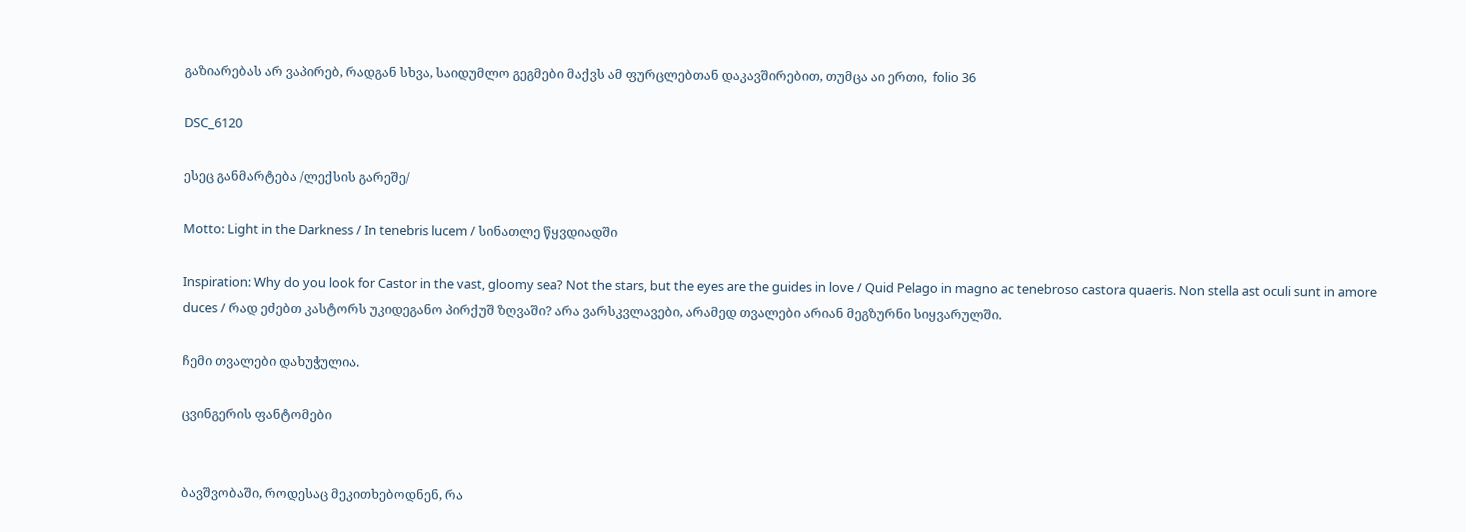გაზიარებას არ ვაპირებ, რადგან სხვა, საიდუმლო გეგმები მაქვს ამ ფურცლებთან დაკავშირებით, თუმცა აი ერთი,  folio 36

DSC_6120

ესეც განმარტება /ლექსის გარეშე/

Motto: Light in the Darkness / In tenebris lucem / სინათლე წყვდიადში

Inspiration: Why do you look for Castor in the vast, gloomy sea? Not the stars, but the eyes are the guides in love / Quid Pelago in magno ac tenebroso castora quaeris. Non stella ast oculi sunt in amore duces / რად ეძებთ კასტორს უკიდეგანო პირქუშ ზღვაში? არა ვარსკვლავები, არამედ თვალები არიან მეგზურნი სიყვარულში.

ჩემი თვალები დახუჭულია.

ცვინგერის ფანტომები


ბავშვობაში, როდესაც მეკითხებოდნენ, რა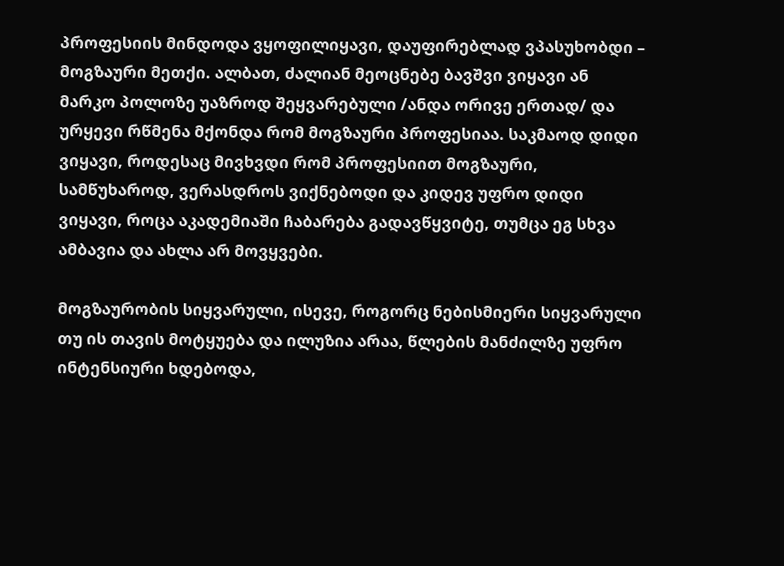პროფესიის მინდოდა ვყოფილიყავი, დაუფირებლად ვპასუხობდი – მოგზაური მეთქი. ალბათ, ძალიან მეოცნებე ბავშვი ვიყავი ან მარკო პოლოზე უაზროდ შეყვარებული /ანდა ორივე ერთად/ და ურყევი რწმენა მქონდა რომ მოგზაური პროფესიაა. საკმაოდ დიდი ვიყავი, როდესაც მივხვდი რომ პროფესიით მოგზაური, სამწუხაროდ, ვერასდროს ვიქნებოდი და კიდევ უფრო დიდი ვიყავი, როცა აკადემიაში ჩაბარება გადავწყვიტე, თუმცა ეგ სხვა ამბავია და ახლა არ მოვყვები.

მოგზაურობის სიყვარული, ისევე, როგორც ნებისმიერი სიყვარული თუ ის თავის მოტყუება და ილუზია არაა, წლების მანძილზე უფრო ინტენსიური ხდებოდა,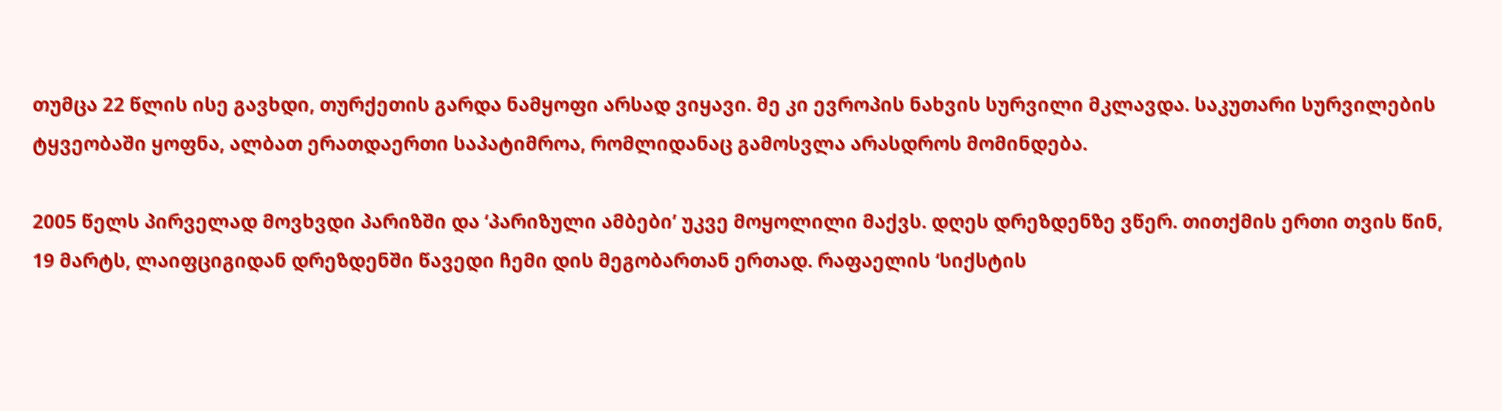თუმცა 22 წლის ისე გავხდი, თურქეთის გარდა ნამყოფი არსად ვიყავი. მე კი ევროპის ნახვის სურვილი მკლავდა. საკუთარი სურვილების ტყვეობაში ყოფნა, ალბათ ერათდაერთი საპატიმროა, რომლიდანაც გამოსვლა არასდროს მომინდება.

2005 წელს პირველად მოვხვდი პარიზში და ‘პარიზული ამბები’ უკვე მოყოლილი მაქვს. დღეს დრეზდენზე ვწერ. თითქმის ერთი თვის წინ, 19 მარტს, ლაიფციგიდან დრეზდენში წავედი ჩემი დის მეგობართან ერთად. რაფაელის ‘სიქსტის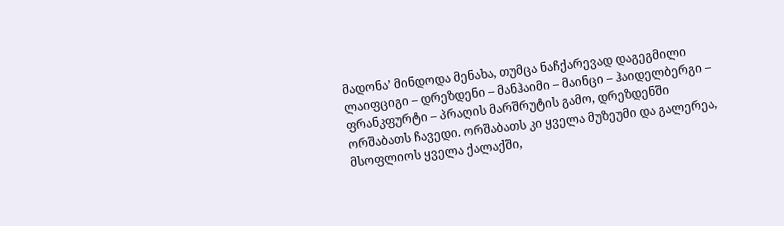მადონა’ მინდოდა მენახა, თუმცა ნაჩქარევად დაგეგმილი ლაიფციგი – დრეზდენი – მანჰაიმი – მაინცი – ჰაიდელბერგი – ფრანკფურტი – პრაღის მარშრუტის გამო, დრეზდენში ორშაბათს ჩავედი. ორშაბათს კი ყველა მუზეუმი და გალერეა, მსოფლიოს ყველა ქალაქში,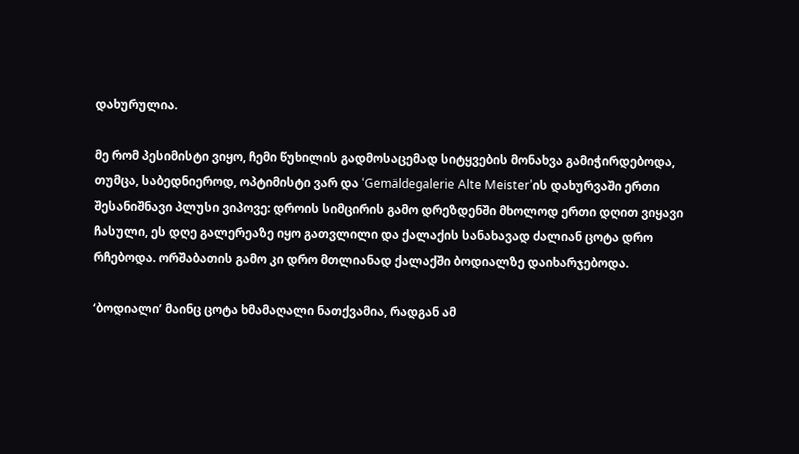დახურულია.

მე რომ პესიმისტი ვიყო, ჩემი წუხილის გადმოსაცემად სიტყვების მონახვა გამიჭირდებოდა, თუმცა, საბედნიეროდ, ოპტიმისტი ვარ და ‘Gemäldegalerie Alte Meister’ის დახურვაში ერთი შესანიშნავი პლუსი ვიპოვე: დროის სიმცირის გამო დრეზდენში მხოლოდ ერთი დღით ვიყავი ჩასული, ეს დღე გალერეაზე იყო გათვლილი და ქალაქის სანახავად ძალიან ცოტა დრო რჩებოდა. ორშაბათის გამო კი დრო მთლიანად ქალაქში ბოდიალზე დაიხარჯებოდა.

‘ბოდიალი’ მაინც ცოტა ხმამაღალი ნათქვამია, რადგან ამ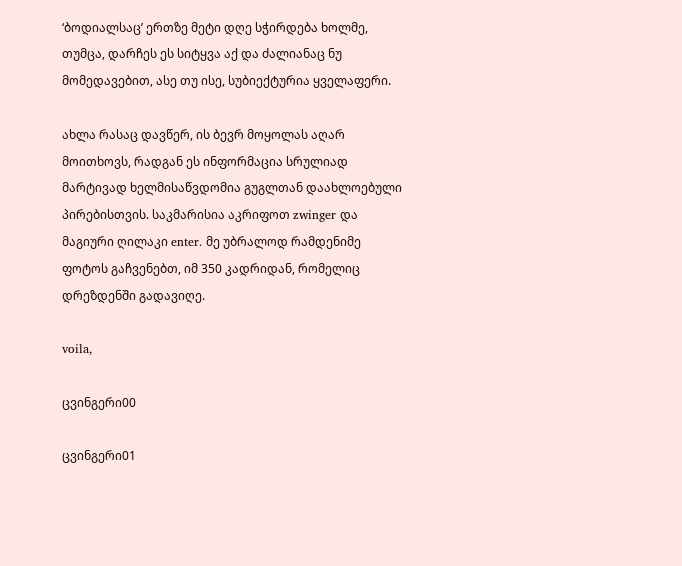‘ბოდიალსაც’ ერთზე მეტი დღე სჭირდება ხოლმე, თუმცა, დარჩეს ეს სიტყვა აქ და ძალიანაც ნუ მომედავებით, ასე თუ ისე, სუბიექტურია ყველაფერი.

ახლა რასაც დავწერ, ის ბევრ მოყოლას აღარ მოითხოვს, რადგან ეს ინფორმაცია სრულიად მარტივად ხელმისაწვდომია გუგლთან დაახლოებული პირებისთვის. საკმარისია აკრიფოთ zwinger და მაგიური ღილაკი enter. მე უბრალოდ რამდენიმე ფოტოს გაჩვენებთ, იმ 350 კადრიდან, რომელიც დრეზდენში გადავიღე.

voila,

ცვინგერი00

ცვინგერი01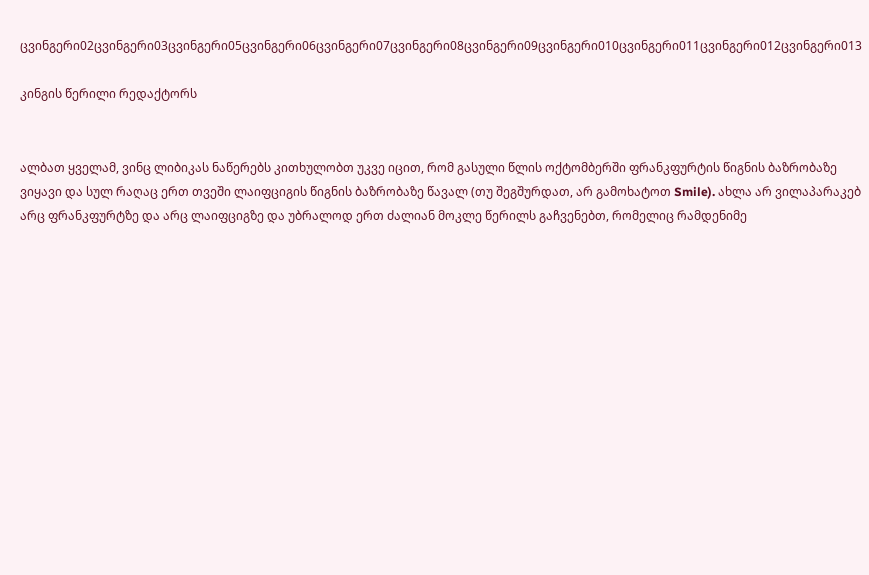ცვინგერი02ცვინგერი03ცვინგერი05ცვინგერი06ცვინგერი07ცვინგერი08ცვინგერი09ცვინგერი010ცვინგერი011ცვინგერი012ცვინგერი013

კინგის წერილი რედაქტორს


ალბათ ყველამ, ვინც ლიბიკას ნაწერებს კითხულობთ უკვე იცით, რომ გასული წლის ოქტომბერში ფრანკფურტის წიგნის ბაზრობაზე ვიყავი და სულ რაღაც ერთ თვეში ლაიფციგის წიგნის ბაზრობაზე წავალ (თუ შეგშურდათ, არ გამოხატოთ Smile). ახლა არ ვილაპარაკებ არც ფრანკფურტზე და არც ლაიფციგზე და უბრალოდ ერთ ძალიან მოკლე წერილს გაჩვენებთ, რომელიც რამდენიმე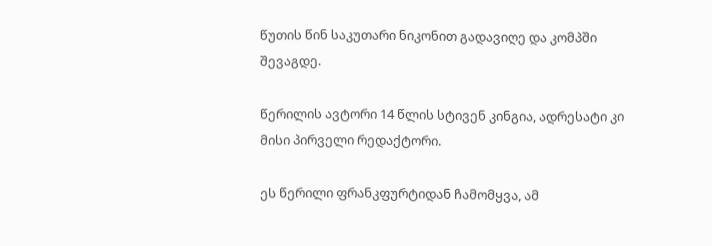წუთის წინ საკუთარი ნიკონით გადავიღე და კომპში შევაგდე.

წერილის ავტორი 14 წლის სტივენ კინგია, ადრესატი კი მისი პირველი რედაქტორი.

ეს წერილი ფრანკფურტიდან ჩამომყვა, ამ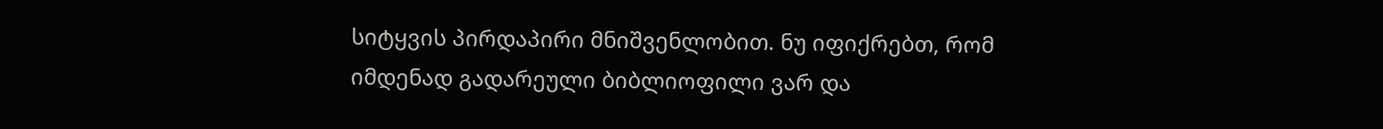სიტყვის პირდაპირი მნიშვენლობით. ნუ იფიქრებთ, რომ იმდენად გადარეული ბიბლიოფილი ვარ და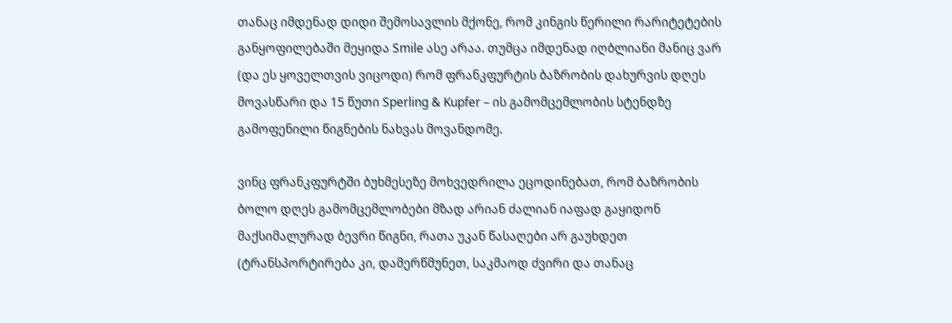თანაც იმდენად დიდი შემოსავლის მქონე, რომ კინგის წერილი რარიტეტების განყოფილებაში მეყიდა Smile ასე არაა. თუმცა იმდენად იღბლიანი მანიც ვარ (და ეს ყოველთვის ვიცოდი) რომ ფრანკფურტის ბაზრობის დახურვის დღეს მოვასწარი და 15 წუთი Sperling & Kupfer – ის გამომცემლობის სტენდზე გამოფენილი წიგნების ნახვას მოვანდომე.

ვინც ფრანკფურტში ბუხმესეზე მოხვედრილა ეცოდინებათ, რომ ბაზრობის ბოლო დღეს გამომცემლობები მზად არიან ძალიან იაფად გაყიდონ მაქსიმალურად ბევრი წიგნი, რათა უკან წასაღები არ გაუხდეთ (ტრანსპორტირება კი, დამერწმუნეთ, საკმაოდ ძვირი და თანაც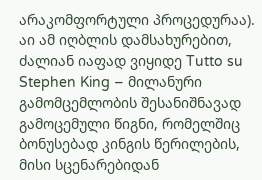არაკომფორტული პროცედურაა). აი ამ იღბლის დამსახურებით, ძალიან იაფად ვიყიდე Tutto su Stephen King – მილანური გამომცემლობის შესანიშნავად გამოცემული წიგნი, რომელშიც ბონუსებად კინგის წერილების, მისი სცენარებიდან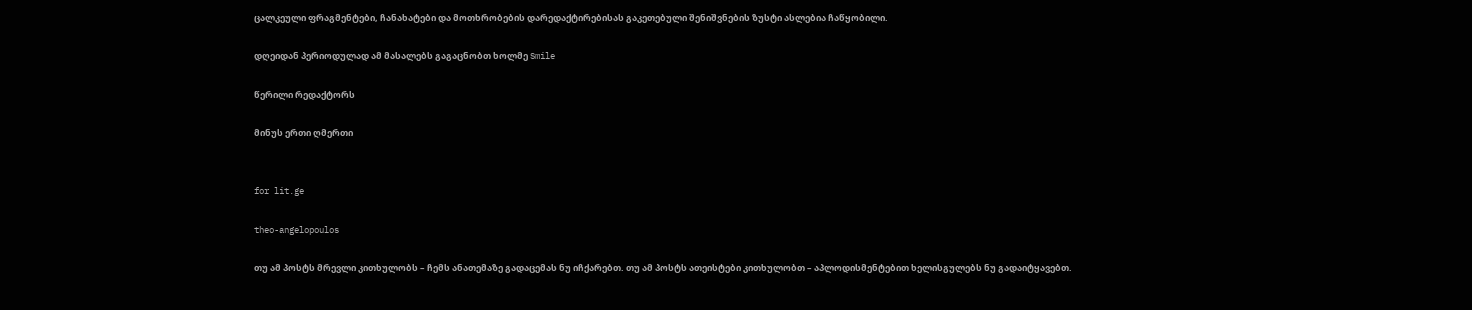ცალკეული ფრაგმენტები, ჩანახატები და მოთხრობების დარედაქტირებისას გაკეთებული შენიშვნების ზუსტი ასლებია ჩაწყობილი.

დღეიდან პერიოდულად ამ მასალებს გაგაცნობთ ხოლმე Smile

წერილი რედაქტორს

მინუს ერთი ღმერთი


for lit.ge

theo-angelopoulos

თუ ამ პოსტს მრევლი კითხულობს – ჩემს ანათემაზე გადაცემას ნუ იჩქარებთ. თუ ამ პოსტს ათეისტები კითხულობთ – აპლოდისმენტებით ხელისგულებს ნუ გადაიტყავებთ.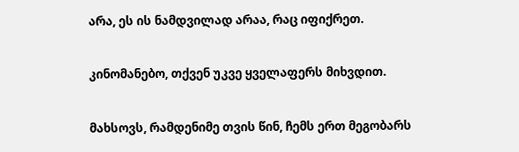არა, ეს ის ნამდვილად არაა, რაც იფიქრეთ.

კინომანებო, თქვენ უკვე ყველაფერს მიხვდით.

მახსოვს, რამდენიმე თვის წინ, ჩემს ერთ მეგობარს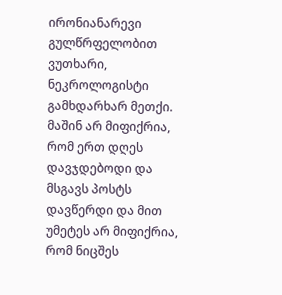ირონიანარევი გულწრფელობით ვუთხარი, ნეკროლოგისტი გამხდარხარ მეთქი. მაშინ არ მიფიქრია, რომ ერთ დღეს დავჯდებოდი და მსგავს პოსტს დავწერდი და მით უმეტეს არ მიფიქრია, რომ ნიცშეს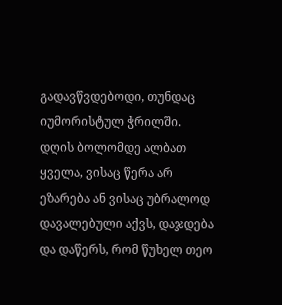გადავწვდებოდი, თუნდაც იუმორისტულ ჭრილში. დღის ბოლომდე ალბათ ყველა, ვისაც წერა არ ეზარება ან ვისაც უბრალოდ დავალებული აქვს, დაჯდება და დაწერს, რომ წუხელ თეო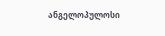ანგელოპულოსი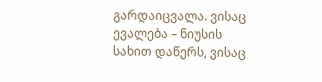გარდაიცვალა. ვისაც ევალება – ნიუსის სახით დაწერს, ვისაც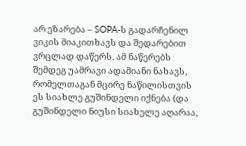არ ეზარება – SOPA-ს გადარჩენილ ვიკის მიაკითხავს და შედარებით ვრცლად დაწერს. ამ ნაწერებს შემდეგ უამრავი ადამიანი ნახავს, რომელთაგან მცირე ნაწილისთვის ეს სიახლე გუშინდელი იქნება (და გუშინდელი ნიუსი სიახელე აღარაა,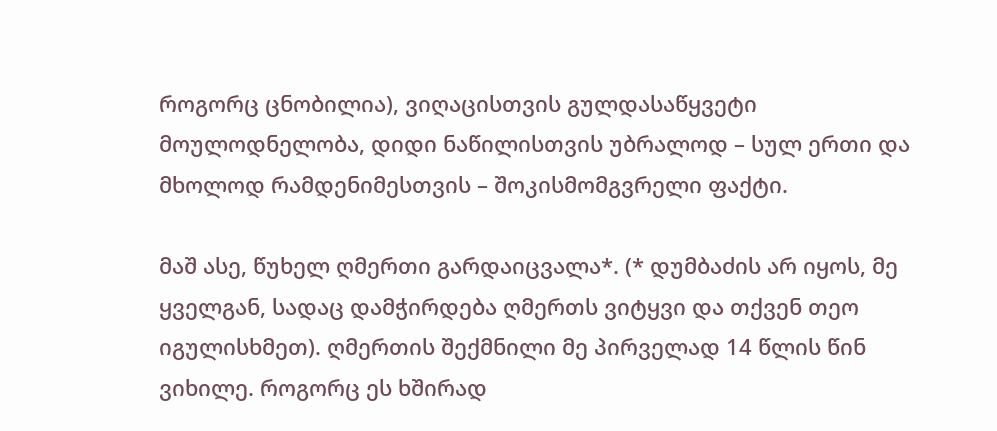როგორც ცნობილია), ვიღაცისთვის გულდასაწყვეტი მოულოდნელობა, დიდი ნაწილისთვის უბრალოდ – სულ ერთი და მხოლოდ რამდენიმესთვის – შოკისმომგვრელი ფაქტი.

მაშ ასე, წუხელ ღმერთი გარდაიცვალა*. (* დუმბაძის არ იყოს, მე ყველგან, სადაც დამჭირდება ღმერთს ვიტყვი და თქვენ თეო იგულისხმეთ). ღმერთის შექმნილი მე პირველად 14 წლის წინ ვიხილე. როგორც ეს ხშირად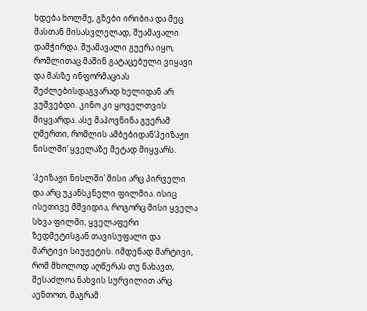ხდება ხოლმე, გზები ირიბია და მეც მასთან მისასვლელად, შუამავალი დამჭირდა. შუამავალი გუერა იყო, რომლითაც მაშინ გატაცებული ვიყავი და მასზე ინფორმაციას შეძლებისდაგვარად ხელიდან არ ვუშვებდი. კინო კი ყოველთვის მიყვარდა. ასე მაპოვნინა გუერამ ღმერთი, რომლის ამბებიდან‘პეიზაჟი ნისლში’ ყველაზე მეტად მიყვარს.

‘პეიზაჟი ნისლში’ მისი არც პირველი და არც უკანსკნელი ფილმია. ისიც ისეთივე მშვიდია, როგორც მისი ყველა სხვა ფილმი, ყველაფერი ზედმეტისგან თავისუფალი და მარტივი სიუჟეტის. იმდენად მარტივი, რომ მხოლოდ აღწერას თუ ნახავთ, შესაძლოა ნახვის სურვილით არც აენთოთ, მაგრამ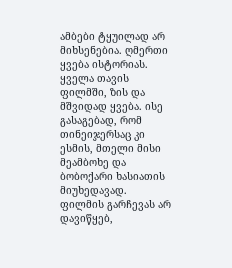ამბები ტყუილად არ მიხსენებია. ღმერთი ყვება ისტორიას. ყველა თავის ფილმში, ზის და მშვიდად ყვება. ისე გასაგებად, რომ თინეიჯერსაც კი ესმის, მთელი მისი მეამბოხე და ბობოქარი ხასიათის მიუხედავად. ფილმის გარჩევას არ დავიწყებ,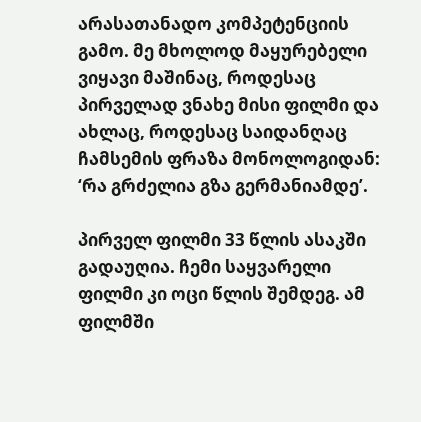არასათანადო კომპეტენციის გამო. მე მხოლოდ მაყურებელი ვიყავი მაშინაც, როდესაც პირველად ვნახე მისი ფილმი და ახლაც, როდესაც საიდანღაც ჩამსემის ფრაზა მონოლოგიდან: ‘რა გრძელია გზა გერმანიამდე’.

პირველ ფილმი 33 წლის ასაკში გადაუღია. ჩემი საყვარელი ფილმი კი ოცი წლის შემდეგ. ამ ფილმში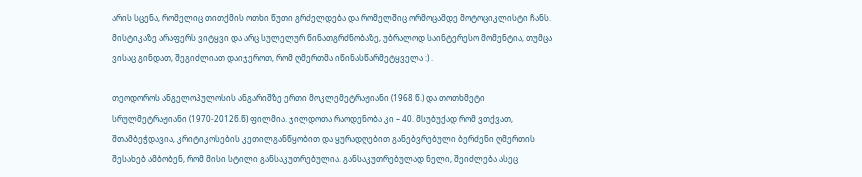არის სცენა, რომელიც თითქმის ოთხი წუთი გრძელდება და რომელშიც ორმოცამდე მოტოციკლისტი ჩანს. მისტიკაზე არაფერს ვიტყვი და არც სულელურ წინათგრძნობაზე, უბრალოდ საინტერესო მომენტია, თუმცა ვისაც გინდათ, შეგიძლიათ დაიჯეროთ, რომ ღმერთმა იწინასწარმეტყველა :) .

თეოდოროს ანგელოპულოსის ანგარიშზე ერთი მოკლემეტრაჟიანი (1968 წ.) და თოთხმეტი სრულმეტრაჟიანი (1970-2012წ.წ) ფილმია. ჯილდოთა რაოდენობა კი – 40. მსუბუქად რომ ვთქვათ, შთამბეჭდავია, კრიტიკოსების კეთილგანწყობით და ყურადღებით განებვრებული ბერძენი ღმერთის შესახებ ამბობენ, რომ მისი სტილი განსაკუთრებულია. განსაკუთრებულად ნელი, შეიძლება ასეც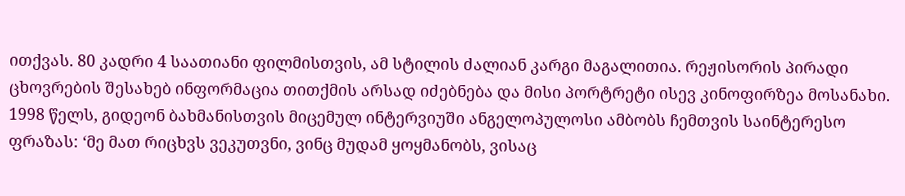ითქვას. 80 კადრი 4 საათიანი ფილმისთვის, ამ სტილის ძალიან კარგი მაგალითია. რეჟისორის პირადი ცხოვრების შესახებ ინფორმაცია თითქმის არსად იძებნება და მისი პორტრეტი ისევ კინოფირზეა მოსანახი. 1998 წელს, გიდეონ ბახმანისთვის მიცემულ ინტერვიუში ანგელოპულოსი ამბობს ჩემთვის საინტერესო ფრაზას: ‘მე მათ რიცხვს ვეკუთვნი, ვინც მუდამ ყოყმანობს, ვისაც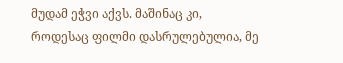მუდამ ეჭვი აქვს. მაშინაც კი, როდესაც ფილმი დასრულებულია, მე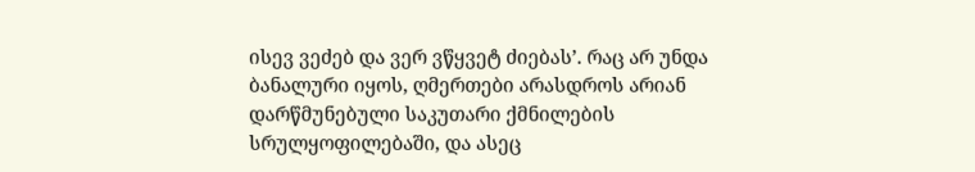ისევ ვეძებ და ვერ ვწყვეტ ძიებას’. რაც არ უნდა ბანალური იყოს, ღმერთები არასდროს არიან დარწმუნებული საკუთარი ქმნილების სრულყოფილებაში, და ასეც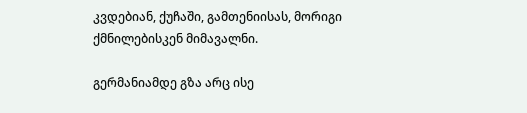კვდებიან, ქუჩაში, გამთენიისას, მორიგი ქმნილებისკენ მიმავალნი.

გერმანიამდე გზა არც ისე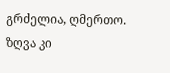გრძელია, ღმერთო. ზღვა კი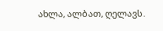ახლა, ალბათ, ღელავს.